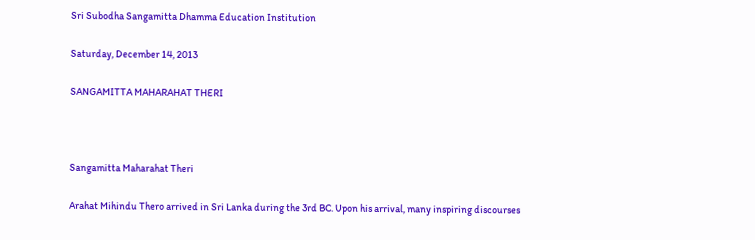Sri Subodha Sangamitta Dhamma Education Institution

Saturday, December 14, 2013

SANGAMITTA MAHARAHAT THERI



Sangamitta Maharahat Theri

Arahat Mihindu Thero arrived in Sri Lanka during the 3rd BC. Upon his arrival, many inspiring discourses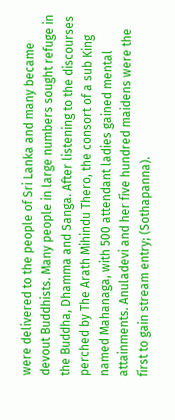were delivered to the people of Sri Lanka and many became devout Buddhists. Many people in large numbers sought refuge in the Buddha, Dhamma and Sanga. After listening to the discourses perched by The Arath Mihindu Thero, the consort of a sub King named Mahanaga, with 500 attendant ladies gained mental attainments. Anuladevi and her five hundred maidens were the first to gain stream entry; (Sothapanna).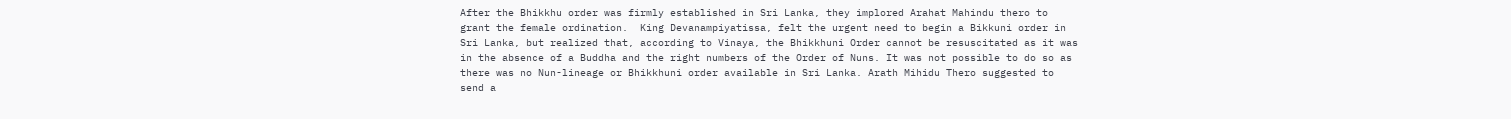After the Bhikkhu order was firmly established in Sri Lanka, they implored Arahat Mahindu thero to grant the female ordination.  King Devanampiyatissa, felt the urgent need to begin a Bikkuni order in Sri Lanka, but realized that, according to Vinaya, the Bhikkhuni Order cannot be resuscitated as it was in the absence of a Buddha and the right numbers of the Order of Nuns. It was not possible to do so as there was no Nun-lineage or Bhikkhuni order available in Sri Lanka. Arath Mihidu Thero suggested to send a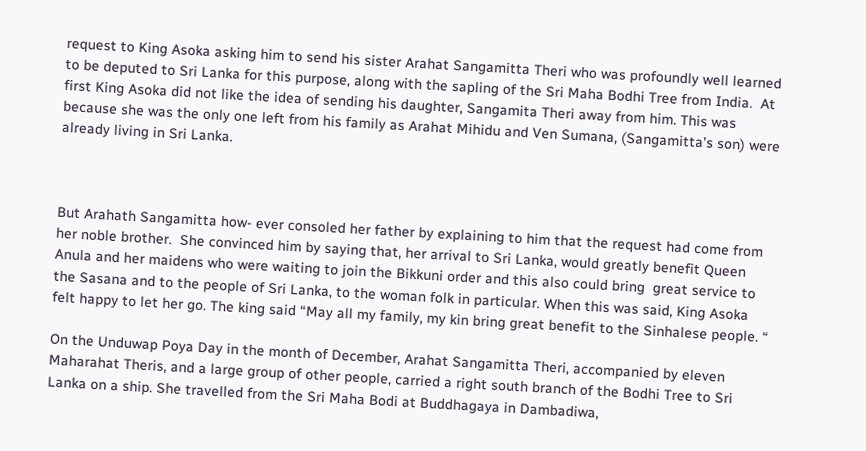request to King Asoka asking him to send his sister Arahat Sangamitta Theri who was profoundly well learned to be deputed to Sri Lanka for this purpose, along with the sapling of the Sri Maha Bodhi Tree from India.  At first King Asoka did not like the idea of sending his daughter, Sangamita Theri away from him. This was because she was the only one left from his family as Arahat Mihidu and Ven Sumana, (Sangamitta’s son) were already living in Sri Lanka.



But Arahath Sangamitta how- ever consoled her father by explaining to him that the request had come from her noble brother.  She convinced him by saying that, her arrival to Sri Lanka, would greatly benefit Queen Anula and her maidens who were waiting to join the Bikkuni order and this also could bring  great service to the Sasana and to the people of Sri Lanka, to the woman folk in particular. When this was said, King Asoka felt happy to let her go. The king said “May all my family, my kin bring great benefit to the Sinhalese people. “

On the Unduwap Poya Day in the month of December, Arahat Sangamitta Theri, accompanied by eleven Maharahat Theris, and a large group of other people, carried a right south branch of the Bodhi Tree to Sri Lanka on a ship. She travelled from the Sri Maha Bodi at Buddhagaya in Dambadiwa,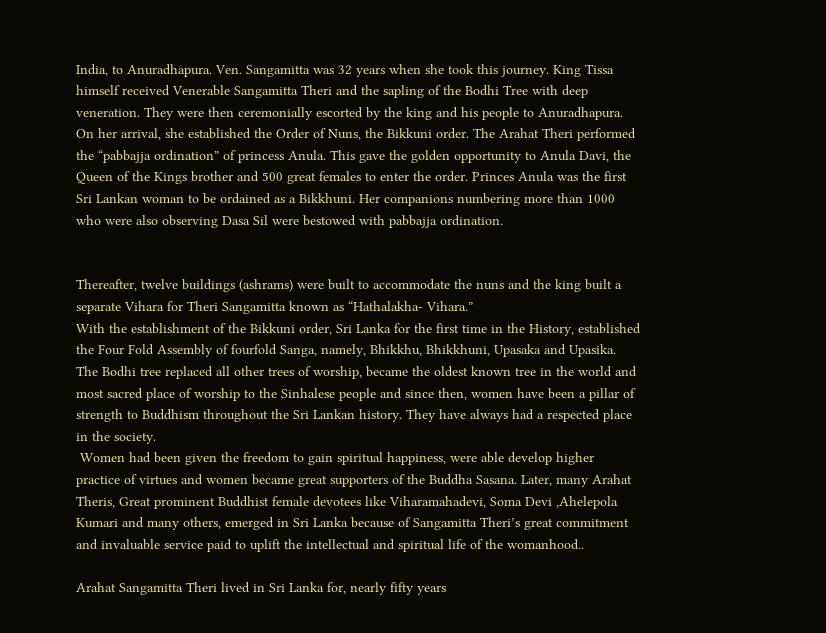India, to Anuradhapura. Ven. Sangamitta was 32 years when she took this journey. King Tissa himself received Venerable Sangamitta Theri and the sapling of the Bodhi Tree with deep veneration. They were then ceremonially escorted by the king and his people to Anuradhapura.
On her arrival, she established the Order of Nuns, the Bikkuni order. The Arahat Theri performed the “pabbajja ordination” of princess Anula. This gave the golden opportunity to Anula Davi, the Queen of the Kings brother and 500 great females to enter the order. Princes Anula was the first Sri Lankan woman to be ordained as a Bikkhuni. Her companions numbering more than 1000 who were also observing Dasa Sil were bestowed with pabbajja ordination.


Thereafter, twelve buildings (ashrams) were built to accommodate the nuns and the king built a separate Vihara for Theri Sangamitta known as “Hathalakha- Vihara.”
With the establishment of the Bikkuni order, Sri Lanka for the first time in the History, established the Four Fold Assembly of fourfold Sanga, namely, Bhikkhu, Bhikkhuni, Upasaka and Upasika. The Bodhi tree replaced all other trees of worship, became the oldest known tree in the world and most sacred place of worship to the Sinhalese people and since then, women have been a pillar of strength to Buddhism throughout the Sri Lankan history. They have always had a respected place in the society.
 Women had been given the freedom to gain spiritual happiness, were able develop higher practice of virtues and women became great supporters of the Buddha Sasana. Later, many Arahat Theris, Great prominent Buddhist female devotees like Viharamahadevi, Soma Devi ,Ahelepola Kumari and many others, emerged in Sri Lanka because of Sangamitta Theri’s great commitment and invaluable service paid to uplift the intellectual and spiritual life of the womanhood..

Arahat Sangamitta Theri lived in Sri Lanka for, nearly fifty years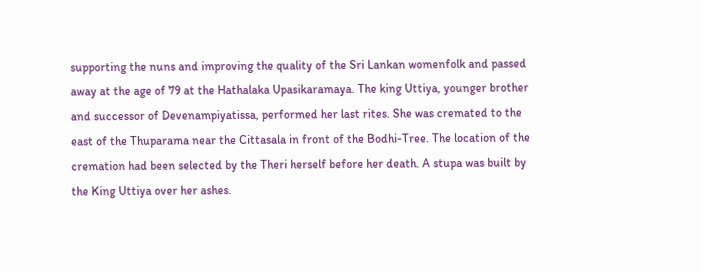supporting the nuns and improving the quality of the Sri Lankan womenfolk and passed away at the age of 79 at the Hathalaka Upasikaramaya. The king Uttiya, younger brother and successor of Devenampiyatissa, performed her last rites. She was cremated to the east of the Thuparama near the Cittasala in front of the Bodhi-Tree. The location of the cremation had been selected by the Theri herself before her death. A stupa was built by the King Uttiya over her ashes.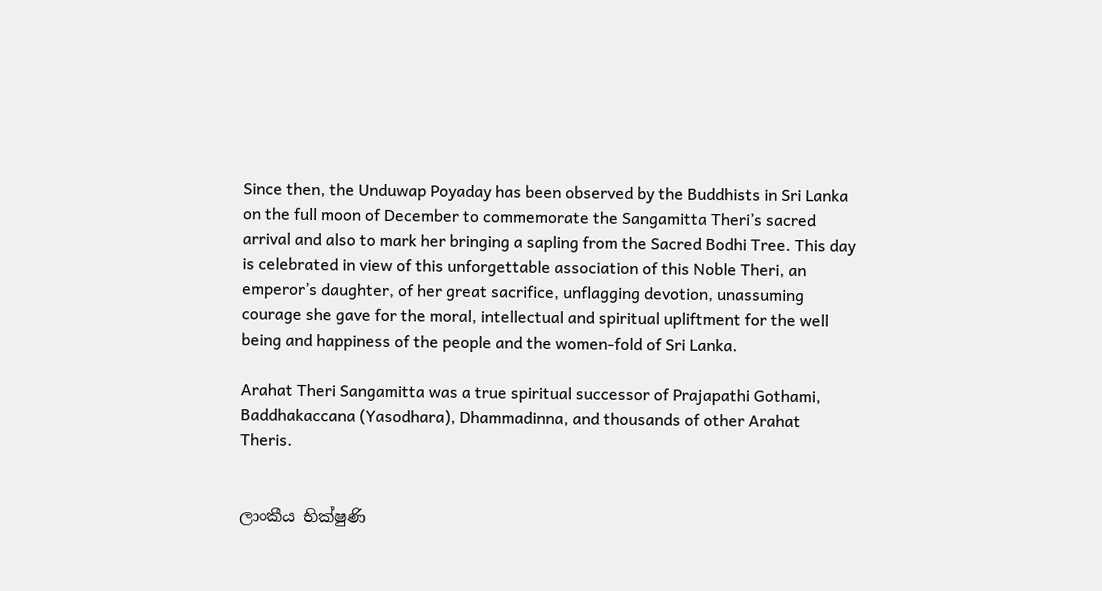Since then, the Unduwap Poyaday has been observed by the Buddhists in Sri Lanka on the full moon of December to commemorate the Sangamitta Theri’s sacred arrival and also to mark her bringing a sapling from the Sacred Bodhi Tree. This day is celebrated in view of this unforgettable association of this Noble Theri, an emperor’s daughter, of her great sacrifice, unflagging devotion, unassuming courage she gave for the moral, intellectual and spiritual upliftment for the well being and happiness of the people and the women-fold of Sri Lanka.

Arahat Theri Sangamitta was a true spiritual successor of Prajapathi Gothami, Baddhakaccana (Yasodhara), Dhammadinna, and thousands of other Arahat Theris.


ලාංකීය භික්‌ෂුණි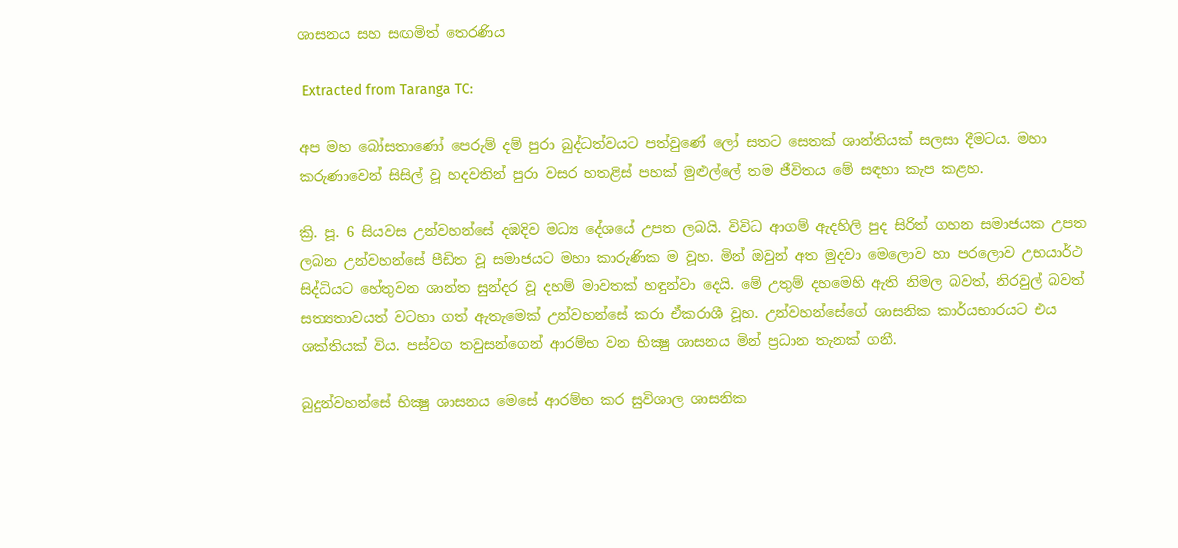ශාසනය සහ සඟමිත් තෙරණිය

 Extracted from Taranga TC:

අප මහ බෝසතාණෝ පෙරුම් දම් පුරා බුද්ධත්වයට පත්වුණේ ලෝ සතට සෙතක්‌ ශාන්තියක්‌ සලසා දීමටය. මහා කරුණාවෙන් සිසිල් වූ හදවතින් පුරා වසර හතළිස්‌ පහක්‌ මුළුල්ලේ තම ජීවිතය මේ සඳහා කැප කළහ.

ක්‍රි. පූ. 6 සියවස උන්වහන්සේ දඹදිව මධ්‍ය දේශයේ උපත ලබයි. විවිධ ආගම් ඇදහිලි පුද සිරිත් ගහන සමාජයක උපත ලබන උන්වහන්සේ පීඩිත වූ සමාජයට මහා කාරුණික ම වූහ. මින් ඔවුන් අත මුදවා මෙලොව හා පරලොව උභයාර්ථ සිද්ධියට හේතුවන ශාන්ත සුන්දර වූ දහම් මාවතක්‌ හඳුන්වා දෙයි. මේ උතුම් දහමෙහි ඇති නිමල බවත්, නිරවුල් බවත් සත්‍යතාවයත් වටහා ගත් ඇතැමෙක්‌ උන්වහන්සේ කරා ඒකරාශී වූහ. උන්වහන්සේගේ ශාසනික කාර්යභාරයට එය ශක්‌තියක්‌ විය. පස්‌වග තවුසන්ගෙන් ආරම්භ වන භික්‍ෂු ශාසනය මින් ප්‍රධාන තැනක්‌ ගනී.

බුදුන්වහන්සේ භික්‍ෂු ශාසනය මෙසේ ආරම්භ කර සුවිශාල ශාසනික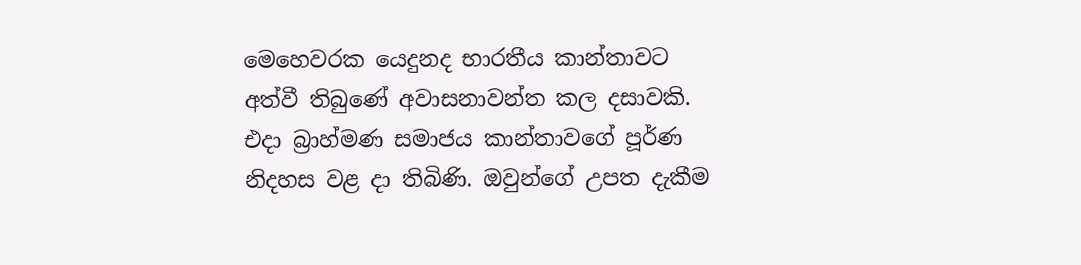මෙහෙවරක යෙදුනද භාරතීය කාන්තාවට අත්වී තිබුණේ අවාසනාවන්ත කල දසාවකි. එදා බ්‍රාහ්මණ සමාජය කාන්තාවගේ පූර්ණ නිදහස වළ දා තිබිණි. ඔවුන්ගේ උපත දැකීම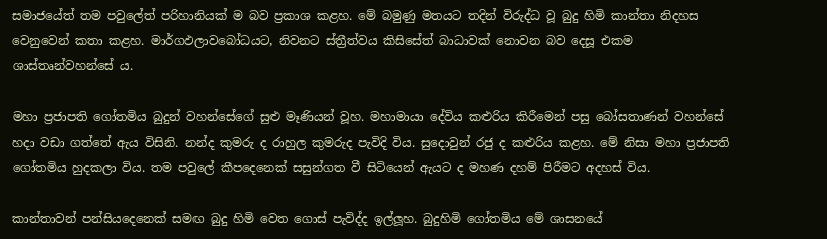සමාජයේත් තම පවුලේත් පරිහානියක්‌ ම බව ප්‍රකාශ කළහ. මේ බමුණු මතයට තදින් විරුද්ධ වූ බුදු හිමි කාන්තා නිදහස වෙනුවෙන් කතා කළහ. මාර්ගඵලාවබෝධයට, නිවනට ස්‌ත්‍රීත්වය කිසිසේත් බාධාවක්‌ නොවන බව දෙසූ එකම ශාස්‌තෘන්වහන්සේ ය.

මහා ප්‍රජාපති ගෝතමිය බුදුන් වහන්සේගේ සුළු මෑණියන් වූහ. මහාමායා දේවිය කළුරිය කිරීමෙන් පසු බෝසතාණන් වහන්සේ හදා වඩා ගත්තේ ඇය විසිනි. නන්ද කුමරු ද රාහුල කුමරුද පැවිදි විය. සුදොවුන් රජු ද කළුරිය කළහ. මේ නිසා මහා ප්‍රජාපති ගෝතමිය හුදකලා විය. තම පවුලේ කීපදෙනෙක්‌ සසුන්ගත වී සිටියෙන් ඇයට ද මහණ දහම් පිරීමට අදහස්‌ විය.

කාන්තාවන් පන්සියදෙනෙක්‌ සමඟ බුදු හිමි වෙත ගොස්‌ පැවිද්ද ඉල්ලූහ. බුදුහිමි ගෝතමිය මේ ශාසනයේ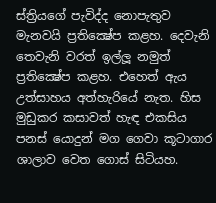ස්‌ත්‍රියගේ පැවිද්ද නොපැතුව මැනවයි ප්‍රතික්‍ෂේප කළහ. දෙවැනි තෙවැනි වරත් ඉල්ලූ නමුත් ප්‍රතික්‍ෂේප කළහ. එහෙත් ඇය උත්සාහය අත්හැරියේ නැත. හිස මුඩුකර කසාවත් හැඳ එකසිය පනස්‌ යොදුන් මග ගෙවා කූටාගාර ශාලාව වෙත ගොස්‌ සිටියහ.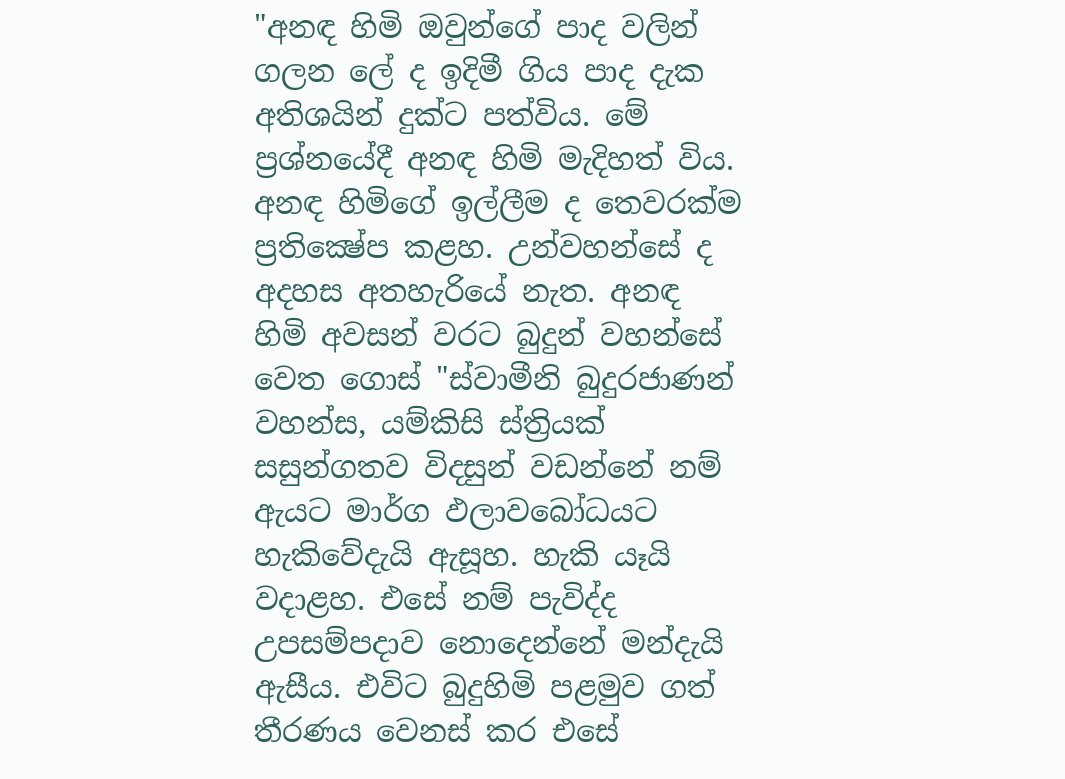"අනඳ හිමි ඔවුන්ගේ පාද වලින් ගලන ලේ ද ඉදිමී ගිය පාද දැක අතිශයින් දුක්‌ට පත්විය. මේ ප්‍රශ්නයේදී අනඳ හිමි මැදිහත් විය. අනඳ හිමිගේ ඉල්ලීම ද තෙවරක්‌ම ප්‍රතික්‍ෂේප කළහ. උන්වහන්සේ ද අදහස අතහැරියේ නැත. අනඳ හිමි අවසන් වරට බුදුන් වහන්සේ වෙත ගොස්‌ "ස්‌වාමීනි බුදුරජාණන් වහන්ස, යම්කිසි ස්‌ත්‍රියක්‌ සසුන්ගතව විදසුන් වඩන්නේ නම් ඇයට මාර්ග ඵලාවබෝධයට හැකිවේදැයි ඇසූහ. හැකි යෑයි වදාළහ. එසේ නම් පැවිද්ද උපසම්පදාව නොදෙන්නේ මන්දැයි ඇසීය. එවිට බුදුහිමි පළමුව ගත් තීරණය වෙනස්‌ කර එසේ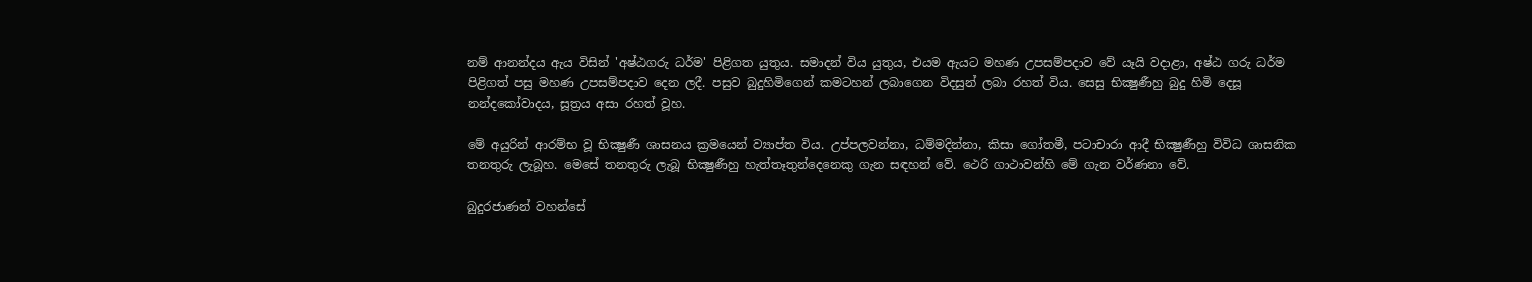නම් ආනන්දය ඇය විසින් 'අෂ්ඨගරු ධර්ම' පිළිගත යුතුය. සමාදන් විය යුතුය, එයම ඇයට මහණ උපසම්පදාව වේ යෑයි වදාළා, අෂ්ඨ ගරු ධර්ම පිළිගත් පසු මහණ උපසම්පදාව දෙන ලදී. පසුව බුදුහිමිගෙන් කමටහන් ලබාගෙන විදසුන් ලබා රහත් විය. සෙසු භික්‍ෂුණීහු බුදු හිමි දෙසූ නන්දකෝවාදය, සූත්‍රය අසා රහත් වූහ.

මේ අයුරින් ආරම්භ වූ භික්‍ෂුණී ශාසනය ක්‍රමයෙන් ව්‍යාප්ත විය. උප්පලවන්නා, ධම්මදින්නා, කිසා ගෝතමී, පටාචාරා ආදී භික්‍ෂුණීහු විවිධ ශාසනික තනතුරු ලැබූහ. මෙසේ තනතුරු ලැබූ භික්‍ෂුණීහු හැත්තෑතුන්දෙනෙකු ගැන සඳහන් වේ. ථෙරි ගාථාවන්හි මේ ගැන වර්ණනා වේ.

බුදුරජාණන් වහන්සේ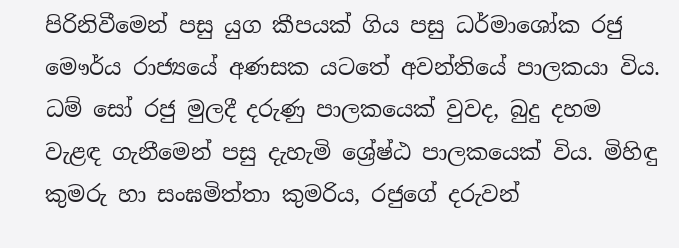පිරිනිවීමෙන් පසු යුග කීපයක්‌ ගිය පසු ධර්මාශෝක රජු මෞර්ය රාජ්‍යයේ අණසක යටතේ අවන්තියේ පාලකයා විය. ධම් සෝ රජු මුලදී දරුණු පාලකයෙක්‌ වුවද, බුදු දහම වැළඳ ගැනීමෙන් පසු දැහැමි ශ්‍රේෂ්ඨ පාලකයෙක්‌ විය. මිහිඳු කුමරු හා සංඝමිත්තා කුමරිය, රජුගේ දරුවන්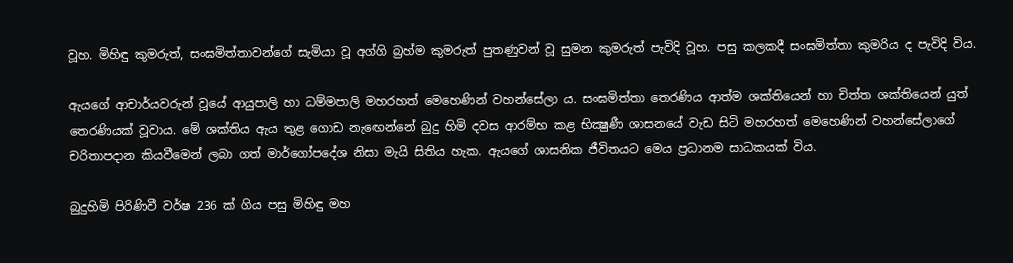වූහ. මිහිඳු කුමරුත්, සංඝමිත්තාවන්ගේ සැමියා වූ අග්ගි බ්‍රහ්ම කුමරුත් පුතණුවන් වූ සුමන කුමරුත් පැවිදි වූහ. පසු කලකදී සංඝමිත්තා කුමරිය ද පැවිදි විය.

ඇයගේ ආචාර්යවරුන් වූයේ ආයුපාලි හා ධම්මපාලි මහරහත් මෙහෙණින් වහන්සේලා ය. සංඝමිත්තා තෙරණිය ආත්ම ශක්‌තියෙන් හා චිත්ත ශක්‌තියෙන් යුත් තෙරණියක්‌ වූවාය. මේ ශක්‌තිය ඇය තුළ ගොඩ නැඟෙන්නේ බුදු හිමි දවස ආරම්භ කළ භික්‍ෂුණී ශාසනයේ වැඩ සිටි මහරහත් මෙහෙණින් වහන්සේලාගේ චරිතාපදාන කියවීමෙන් ලබා ගත් මාර්ගෝපදේශ නිසා මැයි සිතිය හැක. ඇයගේ ශාසනික ජීවිතයට මෙය ප්‍රධානම සාධකයක්‌ විය.

බුදුහිමි පිරිණිවී වර්ෂ 236 ක්‌ ගිය පසු මිහිඳු මහ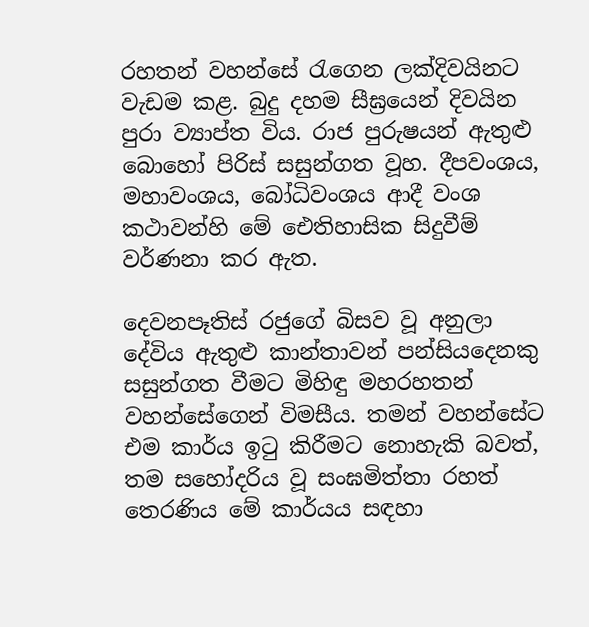රහතන් වහන්සේ රැගෙන ලක්‌දිවයිනට වැඩම කළ. බුදු දහම සීඝ්‍රයෙන් දිවයින පුරා ව්‍යාප්ත විය. රාජ පුරුෂයන් ඇතුළු බොහෝ පිරිස්‌ සසුන්ගත වූහ. දීපවංශය, මහාවංශය, බෝධිවංශය ආදී වංශ කථාවන්හි මේ ඓතිහාසික සිදුවීම් වර්ණනා කර ඇත.

දෙවනපෑතිස්‌ රජුගේ බිසව වූ අනුලා දේවිය ඇතුළු කාන්තාවන් පන්සියදෙනකු සසුන්ගත වීමට මිහිඳු මහරහතන් වහන්සේගෙන් විමසීය. තමන් වහන්සේට එම කාර්ය ඉටු කිරීමට නොහැකි බවත්, තම සහෝදරිය වූ සංඝමිත්තා රහත් තෙරණිය මේ කාර්යය සඳහා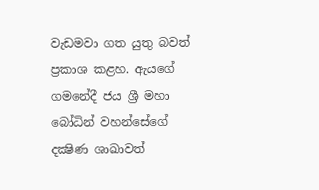වැඩමවා ගත යුතු බවත් ප්‍රකාශ කළහ. ඇයගේ ගමනේදී ජය ශ්‍රී මහා බෝධින් වහන්සේගේ දක්‍ෂිණ ශාඛාවත්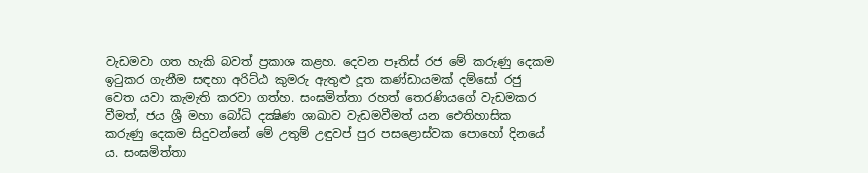වැඩමවා ගත හැකි බවත් ප්‍රකාශ කළහ. දෙවන පෑතිස්‌ රජ මේ කරුණු දෙකම ඉටුකර ගැනීම සඳහා අරිට්‌ඨ කුමරු ඇතුළු දූත කණ්‌ඩායමක්‌ දම්සෝ රජු වෙත යවා කැමැති කරවා ගත්හ. සංඝමිත්තා රහත් තෙරණියගේ වැඩමකර වීමත්, ජය ශ්‍රී මහා බෝධි දක්‍ෂිණ ශාඛාව වැඩමවීමත් යන ඓතිහාසික කරුණු දෙකම සිදුවන්නේ මේ උතුම් උඳුවප් පුර පසළොස්‌වක පොහෝ දිනයේ ය. සංඝමිත්තා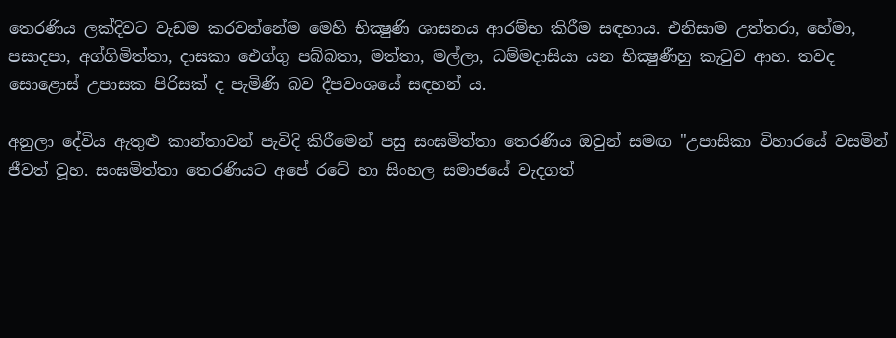තෙරණිය ලක්‌දිවට වැඩම කරවන්නේම මෙහි භික්‍ෂුණි ශාසනය ආරම්භ කිරීම සඳහාය. එනිසාම උත්තරා, හේමා, පසාදපා, අග්ගිමිත්තා, දාසකා ඓග්ගු පබ්බතා, මත්තා, මල්ලා, ධම්මදාසියා යන භික්‍ෂුණීහු කැටුව ආහ. තවද සොළොස්‌ උපාසක පිරිසක්‌ ද පැමිණි බව දීපවංශයේ සඳහන් ය.

අනුලා දේවිය ඇතුළු කාන්තාවන් පැවිදි කිරීමෙන් පසු සංඝමිත්තා තෙරණිය ඔවුන් සමඟ "උපාසිකා විහාරයේ වසමින් ජීවත් වූහ. සංඝමිත්තා තෙරණියට අපේ රටේ හා සිංහල සමාජයේ වැදගත්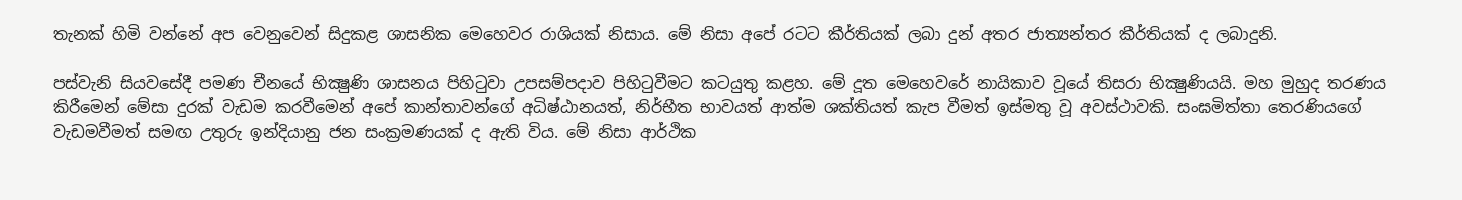තැනක්‌ හිමි වන්නේ අප වෙනුවෙන් සිදුකළ ශාසනික මෙහෙවර රාශියක්‌ නිසාය. මේ නිසා අපේ රටට කීර්තියක්‌ ලබා දුන් අතර ජාත්‍යන්තර කීර්තියක්‌ ද ලබාදුනි.

පස්‌වැනි සියවසේදී පමණ චීනයේ භික්‍ෂුණි ශාසනය පිහිටුවා උපසම්පදාව පිහිටුවීමට කටයුතු කළහ. මේ දූත මෙහෙවරේ නායිකාව වූයේ තිසරා භික්‍ෂුණියයි. මහ මුහුද තරණය කිරීමෙන් මේසා දුරක්‌ වැඩම කරවීමෙන් අපේ කාන්තාවන්ගේ අධිෂ්ඨානයත්, නිර්භීත භාවයත් ආත්ම ශක්‌තියත් කැප වීමත් ඉස්‌මතු වූ අවස්‌ථාවකි. සංඝමිත්තා තෙරණියගේ වැඩමවීමත් සමඟ උතුරු ඉන්දියානු ජන සංක්‍රමණයක්‌ ද ඇති විය. මේ නිසා ආර්ථික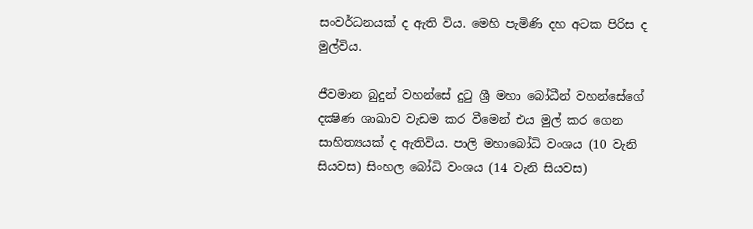සංවර්ධනයක්‌ ද ඇති විය. මෙහි පැමිණි දහ අටක පිරිස ද මුල්විය.

ජීවමාන බුදුන් වහන්සේ දුටු ශ්‍රී මහා බෝධීන් වහන්සේගේ දක්‍ෂිණ ශාඛාව වැඩම කර වීමෙන් එය මුල් කර ගෙන සාහිත්‍යයක්‌ ද ඇතිවිය. පාලි මහාබෝධි වංශය (10 වැනි සියවස) සිංහල බෝධි වංශය (14 වැනි සියවස)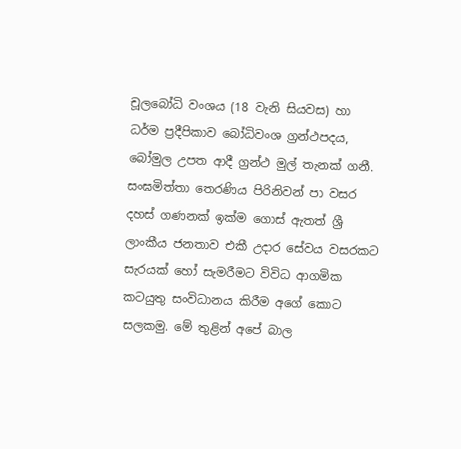චූලබෝධි වංශය (18 වැනි සියවස) හා ධර්ම ප්‍රදීපිකාව බෝධිවංශ ග්‍රන්ථපදය, බෝමුල උපත ආදී ග්‍රන්ථ මුල් තැනක්‌ ගනී. සංඝමිත්තා තෙරණිය පිරිනිවන් පා වසර දහස්‌ ගණනක්‌ ඉක්‌ම ගොස්‌ ඇතත් ශ්‍රී ලාංකීය ජනතාව එකී උදාර සේවය වසරකට සැරයක්‌ හෝ සැමරීමට විවිධ ආගමික කටයුතු සංවිධානය කිරීම අගේ කොට සලකමු. මේ තුළින් අපේ බාල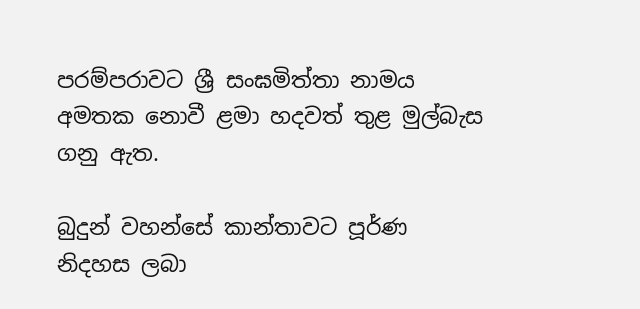පරම්පරාවට ශ්‍රී සංඝමිත්තා නාමය අමතක නොවී ළමා හදවත් තුළ මුල්බැස ගනු ඇත.

බුදුන් වහන්සේ කාන්තාවට පූර්ණ නිදහස ලබා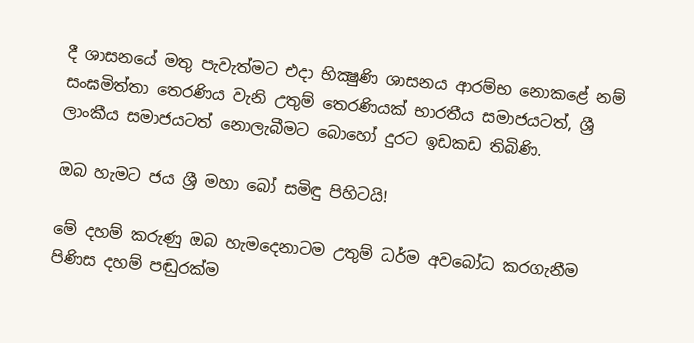දී ශාසනයේ මතු පැවැත්මට එදා භික්‍ෂුණි ශාසනය ආරම්භ නොකළේ නම් සංඝමිත්තා තෙරණිය වැනි උතුම් තෙරණියක්‌ භාරතීය සමාජයටත්, ශ්‍රී ලාංකීය සමාජයටත් නොලැබීමට බොහෝ දුරට ඉඩකඩ තිබිණි.

ඔබ හැමට ජය ශ්‍රී මහා බෝ සමිඳු පිහිටයි!

මේ දහම් කරුණු ඔබ හැමදෙනාටම උතුම් ධර්ම අවබෝධ කරගැනීම පිණිස දහම් පඬුරක්ම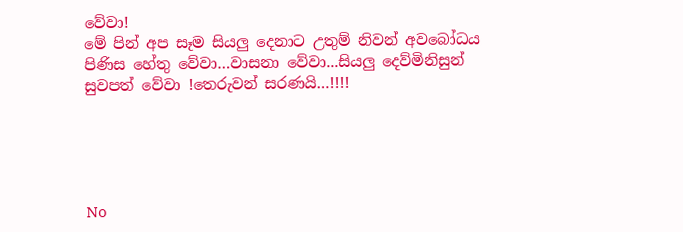වේවා!
මේ පින් අප සෑම සියලු දෙනාට උතුම් නිවන් අවබෝධය පිණිස හේතු වේවා…වාසනා වේවා...සියලු දෙව්මිනිසුන් සුවපත් වේවා !තෙරුවන් සරණයි…!!!!





No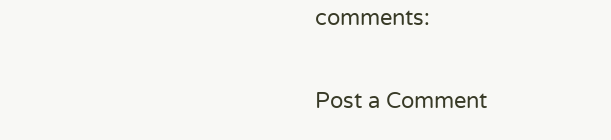comments:

Post a Comment